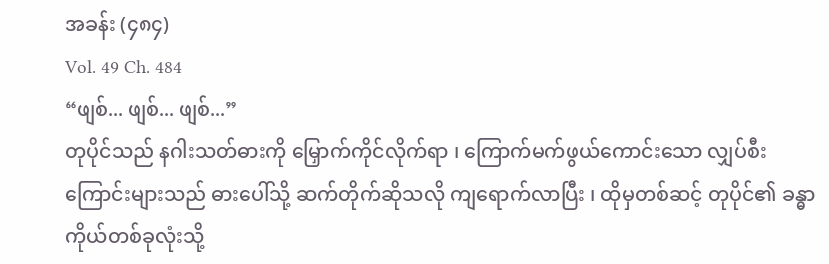အခန်း (၄၈၄)
Vol. 49 Ch. 484
“ဖျစ်... ဖျစ်... ဖျစ်...”
တုပိုင်သည် နဂါးသတ်ဓားကို မြှောက်ကိုင်လိုက်ရာ ၊ ကြောက်မက်ဖွယ်ကောင်းသော လျှပ်စီးကြောင်းများသည် ဓားပေါ်သို့ ဆက်တိုက်ဆိုသလို ကျရောက်လာပြီး ၊ ထိုမှတစ်ဆင့် တုပိုင်၏ ခန္ဓာကိုယ်တစ်ခုလုံးသို့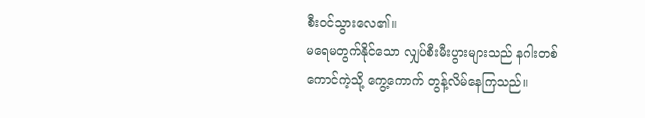စီးဝင်သွားလေ၏။
မရေမတွက်နိုင်သော လျှပ်စီးမီးပွားများသည် နဂါးတစ်ကောင်ကဲ့သို့ ကွေ့ကောက် တွန့်လိမ်နေကြသည်။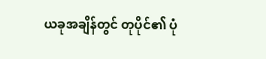ယခုအချိန်တွင် တုပိုင်၏ ပုံ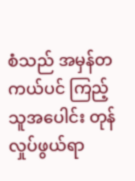စံသည် အမှန်တကယ်ပင် ကြည့်သူအပေါင်း တုန်လှုပ်ဖွယ်ရာ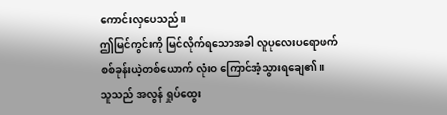ကောင်းလှပေသည်။
ဤမြင်ကွင်းကို မြင်လိုက်ရသောအခါ လူပုလေးပရောဖက် စစ်ခုန်းယဲ့တစ်ယောက် လုံးဝ ကြောင်အံ့သွားရချေ၏။
သူသည် အလွန် ရှုပ်ထွေး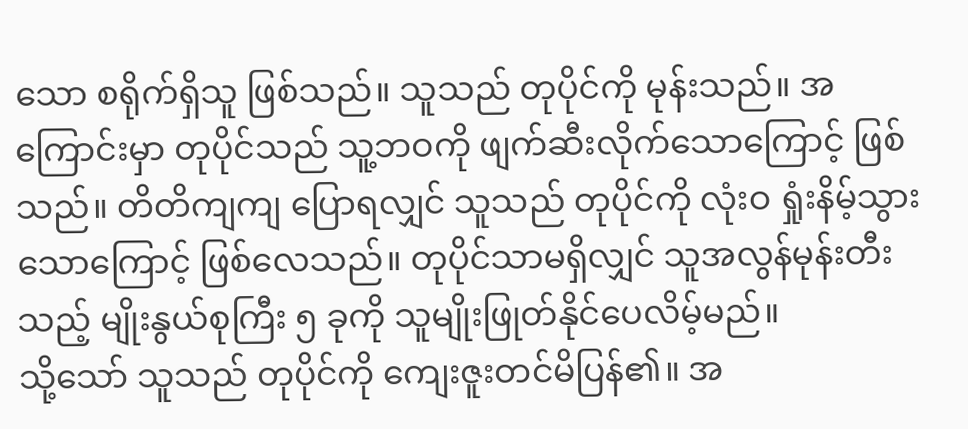သော စရိုက်ရှိသူ ဖြစ်သည်။ သူသည် တုပိုင်ကို မုန်းသည်။ အကြောင်းမှာ တုပိုင်သည် သူ့ဘဝကို ဖျက်ဆီးလိုက်သောကြောင့် ဖြစ်သည်။ တိတိကျကျ ပြောရလျှင် သူသည် တုပိုင်ကို လုံးဝ ရှုံးနိမ့်သွားသောကြောင့် ဖြစ်လေသည်။ တုပိုင်သာမရှိလျှင် သူအလွန်မုန်းတီးသည့် မျိုးနွယ်စုကြီး ၅ ခုကို သူမျိုးဖြုတ်နိုင်ပေလိမ့်မည်။
သို့သော် သူသည် တုပိုင်ကို ကျေးဇူးတင်မိပြန်၏။ အ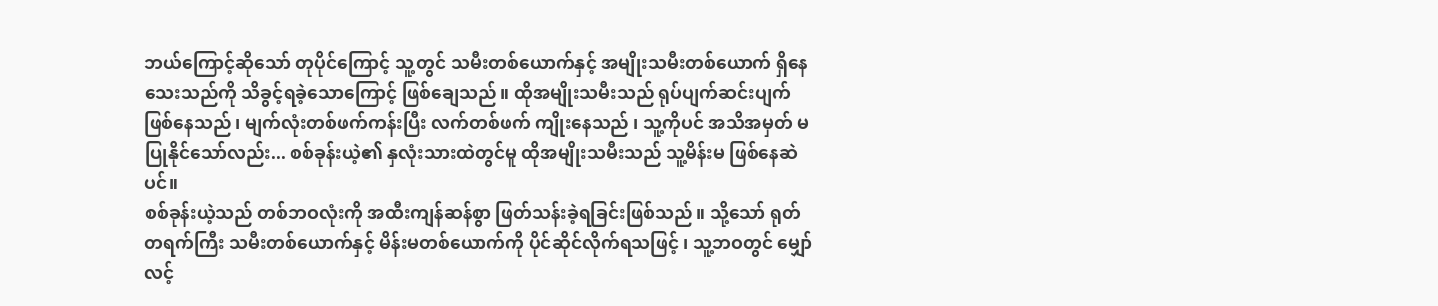ဘယ်ကြောင့်ဆိုသော် တုပိုင်ကြောင့် သူ့တွင် သမီးတစ်ယောက်နှင့် အမျိုးသမီးတစ်ယောက် ရှိနေသေးသည်ကို သိခွင့်ရခဲ့သောကြောင့် ဖြစ်ချေသည်။ ထိုအမျိုးသမီးသည် ရုပ်ပျက်ဆင်းပျက် ဖြစ်နေသည် ၊ မျက်လုံးတစ်ဖက်ကန်းပြီး လက်တစ်ဖက် ကျိုးနေသည် ၊ သူ့ကိုပင် အသိအမှတ် မပြုနိုင်သော်လည်း... စစ်ခုန်းယဲ့၏ နှလုံးသားထဲတွင်မူ ထိုအမျိုးသမီးသည် သူ့မိန်းမ ဖြစ်နေဆဲပင်။
စစ်ခုန်းယဲ့သည် တစ်ဘဝလုံးကို အထီးကျန်ဆန်စွာ ဖြတ်သန်းခဲ့ရခြင်းဖြစ်သည်။ သို့သော် ရုတ်တရက်ကြီး သမီးတစ်ယောက်နှင့် မိန်းမတစ်ယောက်ကို ပိုင်ဆိုင်လိုက်ရသဖြင့် ၊ သူ့ဘဝတွင် မျှော်လင့်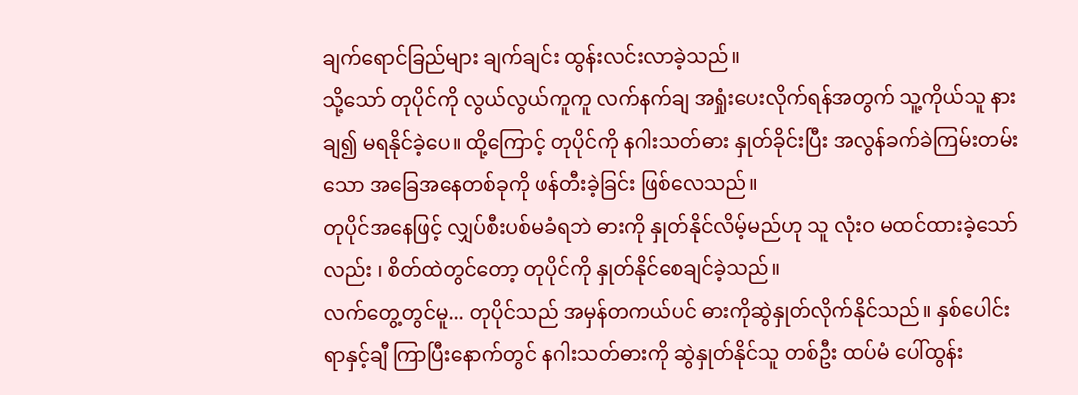ချက်ရောင်ခြည်များ ချက်ချင်း ထွန်းလင်းလာခဲ့သည်။
သို့သော် တုပိုင်ကို လွယ်လွယ်ကူကူ လက်နက်ချ အရှုံးပေးလိုက်ရန်အတွက် သူ့ကိုယ်သူ နားချ၍ မရနိုင်ခဲ့ပေ။ ထို့ကြောင့် တုပိုင်ကို နဂါးသတ်ဓား နှုတ်ခိုင်းပြီး အလွန်ခက်ခဲကြမ်းတမ်းသော အခြေအနေတစ်ခုကို ဖန်တီးခဲ့ခြင်း ဖြစ်လေသည်။
တုပိုင်အနေဖြင့် လျှပ်စီးပစ်မခံရဘဲ ဓားကို နှုတ်နိုင်လိမ့်မည်ဟု သူ လုံးဝ မထင်ထားခဲ့သော်လည်း ၊ စိတ်ထဲတွင်တော့ တုပိုင်ကို နှုတ်နိုင်စေချင်ခဲ့သည်။
လက်တွေ့တွင်မူ... တုပိုင်သည် အမှန်တကယ်ပင် ဓားကိုဆွဲနှုတ်လိုက်နိုင်သည်။ နှစ်ပေါင်း ရာနှင့်ချီ ကြာပြီးနောက်တွင် နဂါးသတ်ဓားကို ဆွဲနှုတ်နိုင်သူ တစ်ဦး ထပ်မံ ပေါ်ထွန်း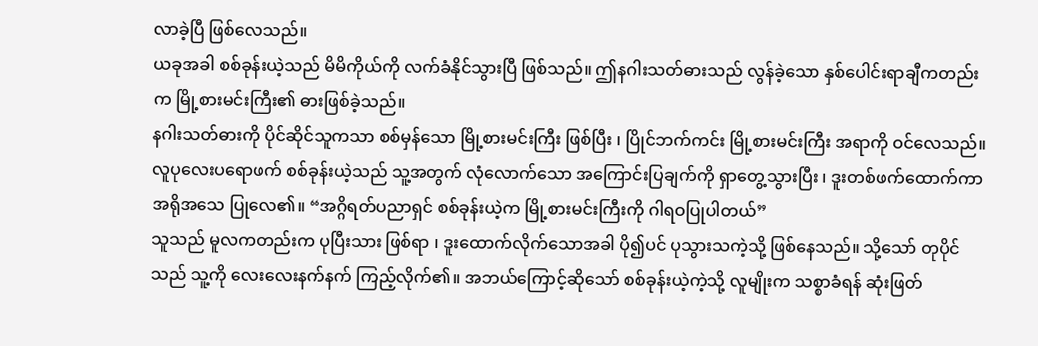လာခဲ့ပြီ ဖြစ်လေသည်။
ယခုအခါ စစ်ခုန်းယဲ့သည် မိမိကိုယ်ကို လက်ခံနိုင်သွားပြီ ဖြစ်သည်။ ဤနဂါးသတ်ဓားသည် လွန်ခဲ့သော နှစ်ပေါင်းရာချီကတည်းက မြို့စားမင်းကြီး၏ ဓားဖြစ်ခဲ့သည်။
နဂါးသတ်ဓားကို ပိုင်ဆိုင်သူကသာ စစ်မှန်သော မြို့စားမင်းကြီး ဖြစ်ပြီး ၊ ပြိုင်ဘက်ကင်း မြို့စားမင်းကြီး အရာကို ဝင်လေသည်။
လူပုလေးပရောဖက် စစ်ခုန်းယဲ့သည် သူ့အတွက် လုံလောက်သော အကြောင်းပြချက်ကို ရှာတွေ့သွားပြီး ၊ ဒူးတစ်ဖက်ထောက်ကာ အရိုအသေ ပြုလေ၏။ “အဂ္ဂိရတ်ပညာရှင် စစ်ခုန်းယဲ့က မြို့စားမင်းကြီးကို ဂါရဝပြုပါတယ်”
သူသည် မူလကတည်းက ပုပြီးသား ဖြစ်ရာ ၊ ဒူးထောက်လိုက်သောအခါ ပို၍ပင် ပုသွားသကဲ့သို့ ဖြစ်နေသည်။ သို့သော် တုပိုင်သည် သူ့ကို လေးလေးနက်နက် ကြည့်လိုက်၏။ အဘယ်ကြောင့်ဆိုသော် စစ်ခုန်းယဲ့ကဲ့သို့ လူမျိုးက သစ္စာခံရန် ဆုံးဖြတ်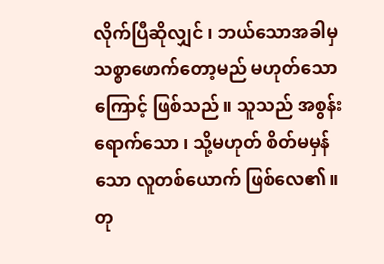လိုက်ပြီဆိုလျှင် ၊ ဘယ်သောအခါမှ သစ္စာဖောက်တော့မည် မဟုတ်သောကြောင့် ဖြစ်သည်။ သူသည် အစွန်းရောက်သော ၊ သို့မဟုတ် စိတ်မမှန်သော လူတစ်ယောက် ဖြစ်လေ၏။
တု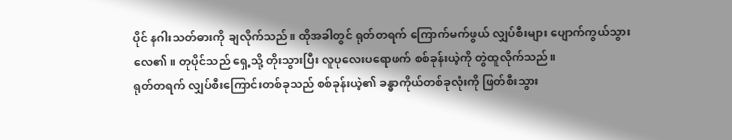ပိုင် နဂါးသတ်ဓားကို ချလိုက်သည်။ ထိုအခါတွင် ရုတ်တရက် ကြောက်မက်ဖွယ် လျှပ်စီးများ ပျောက်ကွယ်သွားလေ၏။ တုပိုင်သည် ရှေ့သို့ တိုးသွားပြီး လူပုလေးပရောဖက် စစ်ခုန်းယဲ့ကို တွဲထူလိုက်သည်။
ရုတ်တရက် လျှပ်စီးကြောင်းတစ်ခုသည် စစ်ခုန်းယဲ့၏ ခန္ဓာကိုယ်တစ်ခုလုံးကို ဖြတ်စီးသွား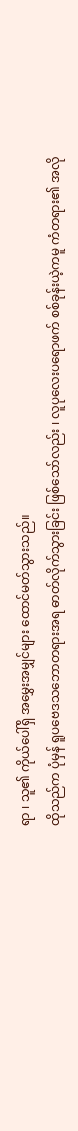ရာ ၊ သူ၏ ကိုယ်ပေါ်ရှိ အမွှေးအမျှင်များ ထောင်မတ်သွားသည်။
ထိုသည်က ပုံမှန် ရူပဗေဒသဘောတရားအရ ဓာတ်လိုက်သွားခြင်း ဖြစ်သော်လည်း ၊ လူပုလေးပရောဖက် စစ်ခုန်းယဲ့ကမူ ကံတရား၏ အလို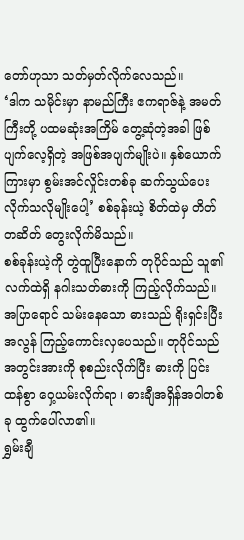တော်ဟုသာ သတ်မှတ်လိုက်လေသည်။
‘ဒါက သမိုင်းမှာ နာမည်ကြီး ဧကရာဇ်နဲ့ အမတ်ကြီးတို့ ပထမဆုံးအကြိမ် တွေ့ဆုံတဲ့အခါ ဖြစ်ပျက်လေ့ရှိတဲ့ အဖြစ်အပျက်မျိုးပဲ။ နှစ်ယောက်ကြားမှာ စွမ်းအင်လှိုင်းတစ်ခု ဆက်သွယ်ပေးလိုက်သလိုမျိုးပေါ့’ စစ်ခုန်းယဲ့ စိတ်ထဲမှ တိတ်တဆိတ် တွေးလိုက်မိသည်။
စစ်ခုန်းယဲ့ကို တွဲထူပြီးနောက် တုပိုင်သည် သူ၏လက်ထဲရှိ နဂါးသတ်ဓားကို ကြည့်လိုက်သည်။ အပြာရောင် သမ်းနေသော ဓားသည် ရိုးရှင်းပြီး အလွန် ကြည့်ကောင်းလှပေသည်။ တုပိုင်သည် အတွင်းအားကို စုစည်းလိုက်ပြီး ဓားကို ပြင်းထန်စွာ ဝှေ့ယမ်းလိုက်ရာ ၊ ဓားချီအရှိန်အဝါတစ်ခု ထွက်ပေါ်လာ၏။
ရွှမ်းချီ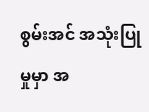စွမ်းအင် အသုံးပြုမှုမှာ အ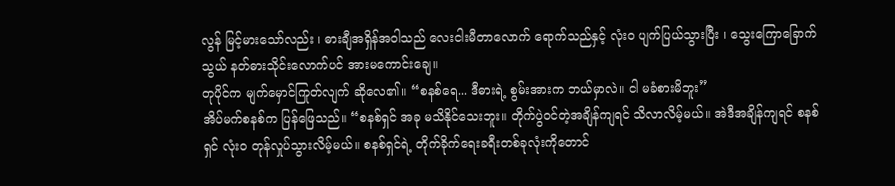လွန် မြင့်မားသော်လည်း ၊ ဓားချီအရှိန်အဝါသည် လေးငါးမီတာလောက် ရောက်သည်နှင့် လုံးဝ ပျက်ပြယ်သွားပြီး ၊ သွေးကြောခြောက်သွယ် နတ်ဓားသိုင်းလောက်ပင် အားမကောင်းချေ။
တုပိုင်က မျက်မှောင်ကြုတ်လျက် ဆိုလေ၏။ “စနစ်ရေ... ဒီဓားရဲ့ စွမ်းအားက ဘယ်မှာလဲ။ ငါ မခံစားမိဘူး”
အိပ်မက်စနစ်က ပြန်ဖြေသည်။ “စနစ်ရှင် အခု မသိနိုင်သေးဘူး။ တိုက်ပွဲဝင်တဲ့အချိန်ကျရင် သိလာလိမ့်မယ်။ အဲဒီအချိန်ကျရင် စနစ်ရှင် လုံးဝ တုန်လှုပ်သွားလိမ့်မယ်။ စနစ်ရှင်ရဲ့ တိုက်ခိုက်ရေးခရီးတစ်ခုလုံးကိုတောင်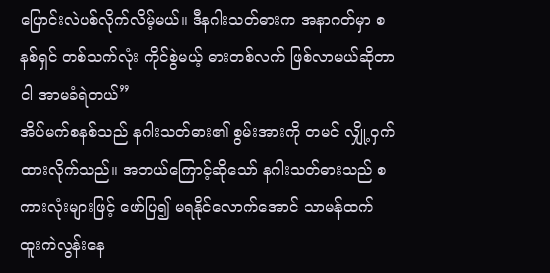ပြောင်းလဲပစ်လိုက်လိမ့်မယ်။ ဒီနဂါးသတ်ဓားက အနာဂတ်မှာ စနစ်ရှင် တစ်သက်လုံး ကိုင်စွဲမယ့် ဓားတစ်လက် ဖြစ်လာမယ်ဆိုတာ ငါ အာမခံရဲတယ်”
အိပ်မက်စနစ်သည် နဂါးသတ်ဓား၏ စွမ်းအားကို တမင် လျှို့ဝှက်ထားလိုက်သည်။ အဘယ်ကြောင့်ဆိုသော် နဂါးသတ်ဓားသည် စကားလုံးများဖြင့် ဖော်ပြ၍ မရနိုင်လောက်အောင် သာမန်ထက် ထူးကဲလွန်းနေ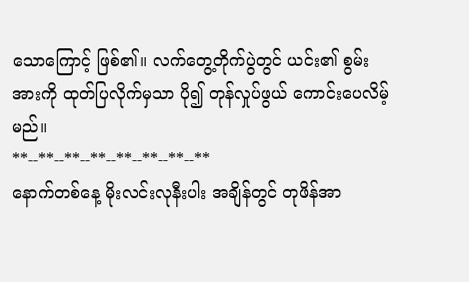သောကြောင့် ဖြစ်၏။ လက်တွေ့တိုက်ပွဲတွင် ယင်း၏ စွမ်းအားကို ထုတ်ပြလိုက်မှသာ ပို၍ တုန်လှုပ်ဖွယ် ကောင်းပေလိမ့်မည်။
**--**--**--**--**--**--**--**
နောက်တစ်နေ့ မိုးလင်းလုနီးပါး အချိန်တွင် တုဖိန်အာ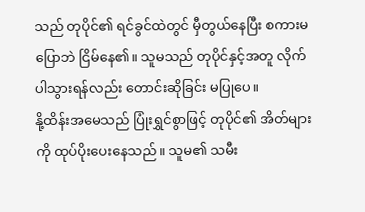သည် တုပိုင်၏ ရင်ခွင်ထဲတွင် မှီတွယ်နေပြီး စကားမပြောဘဲ ငြိမ်နေ၏။ သူမသည် တုပိုင်နှင့်အတူ လိုက်ပါသွားရန်လည်း တောင်းဆိုခြင်း မပြုပေ။
နို့ထိန်းအမေသည် ပြုံးရွှင်စွာဖြင့် တုပိုင်၏ အိတ်များကို ထုပ်ပိုးပေးနေသည်။ သူမ၏ သမီး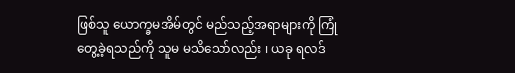ဖြစ်သူ ယောက္ခမအိမ်တွင် မည်သည့်အရာများကို ကြုံတွေ့ခဲ့ရသည်ကို သူမ မသိသော်လည်း ၊ ယခု ရလဒ်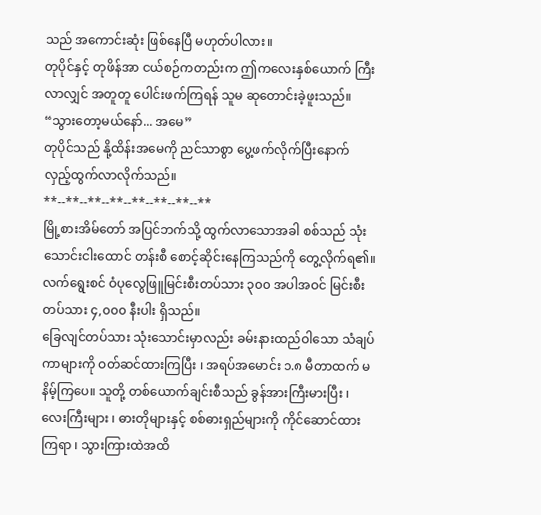သည် အကောင်းဆုံး ဖြစ်နေပြီ မဟုတ်ပါလား။
တုပိုင်နှင့် တုဖိန်အာ ငယ်စဉ်ကတည်းက ဤကလေးနှစ်ယောက် ကြီးလာလျှင် အတူတူ ပေါင်းဖက်ကြရန် သူမ ဆုတောင်းခဲ့ဖူးသည်။
“သွားတော့မယ်နော်... အမေ”
တုပိုင်သည် နို့ထိန်းအမေကို ညင်သာစွာ ပွေ့ဖက်လိုက်ပြီးနောက် လှည့်ထွက်လာလိုက်သည်။
**--**--**--**--**--**--**--**
မြို့စားအိမ်တော် အပြင်ဘက်သို့ ထွက်လာသောအခါ စစ်သည် သုံးသောင်းငါးထောင် တန်းစီ စောင့်ဆိုင်းနေကြသည်ကို တွေ့လိုက်ရ၏။ လက်ရွေးစင် ဝံပုလွေဖြူမြင်းစီးတပ်သား ၃၀၀ အပါအဝင် မြင်းစီးတပ်သား ၄,၀၀၀ နီးပါး ရှိသည်။
ခြေလျင်တပ်သား သုံးသောင်းမှာလည်း ခမ်းနားထည်ဝါသော သံချပ်ကာများကို ဝတ်ဆင်ထားကြပြီး ၊ အရပ်အမောင်း ၁.၈ မီတာထက် မနိမ့်ကြပေ။ သူတို့ တစ်ယောက်ချင်းစီသည် ခွန်အားကြီးမားပြီး ၊ လေးကြီးများ ၊ ဓားတိုများနှင့် စစ်ဓားရှည်များကို ကိုင်ဆောင်ထားကြရာ ၊ သွားကြားထဲအထိ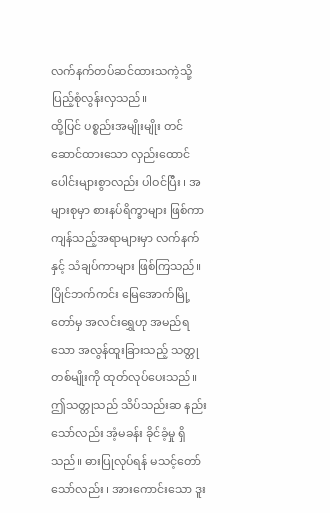လက်နက်တပ်ဆင်ထားသကဲ့သို့ ပြည့်စုံလွန်းလှသည်။
ထို့ပြင် ပစ္စည်းအမျိုးမျိုး တင်ဆောင်ထားသော လှည်းထောင်ပေါင်းများစွာလည်း ပါဝင်ပြီး ၊ အများစုမှာ စားနပ်ရိက္ခာများ ဖြစ်ကာ ကျန်သည့်အရာများမှာ လက်နက်နှင့် သံချပ်ကာများ ဖြစ်ကြသည်။
ပြိုင်ဘက်ကင်း မြေအောက်မြို့တော်မှ အလင်းရွှေဟု အမည်ရသော အလွန်ထူးခြားသည့် သတ္တုတစ်မျိုးကို ထုတ်လုပ်ပေးသည်။
ဤသတ္တုသည် သိပ်သည်းဆ နည်းသော်လည်း အံ့မခန်း ခိုင်ခံ့မှု ရှိသည်။ ဓားပြုလုပ်ရန် မသင့်တော်သော်လည်း ၊ အားကောင်းသော ဒူး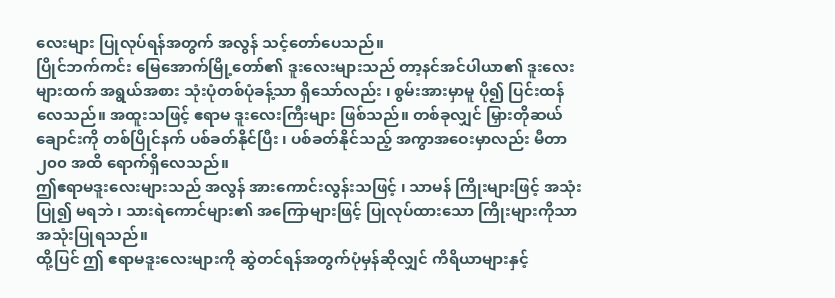လေးများ ပြုလုပ်ရန်အတွက် အလွန် သင့်တော်ပေသည်။
ပြိုင်ဘက်ကင်း မြေအောက်မြို့တော်၏ ဒူးလေးများသည် တာ့နင်အင်ပါယာ၏ ဒူးလေးများထက် အရွယ်အစား သုံးပုံတစ်ပုံခန့်သာ ရှိသော်လည်း ၊ စွမ်းအားမှာမူ ပို၍ ပြင်းထန်လေသည်။ အထူးသဖြင့် ဧရာမ ဒူးလေးကြီးများ ဖြစ်သည်။ တစ်ခုလျှင် မြှားတိုဆယ်ချောင်းကို တစ်ပြိုင်နက် ပစ်ခတ်နိုင်ပြီး ၊ ပစ်ခတ်နိုင်သည့် အကွာအဝေးမှာလည်း မီတာ ၂၀၀ အထိ ရောက်ရှိလေသည်။
ဤဧရာမဒူးလေးများသည် အလွန် အားကောင်းလွန်းသဖြင့် ၊ သာမန် ကြိုးများဖြင့် အသုံးပြု၍ မရဘဲ ၊ သားရဲကောင်များ၏ အကြောများဖြင့် ပြုလုပ်ထားသော ကြိုးများကိုသာ အသုံးပြုရသည်။
ထို့ပြင် ဤ ဧရာမဒူးလေးများကို ဆွဲတင်ရန်အတွက်ပုံမှန်ဆိုလျှင် ကိရိယာများနှင့်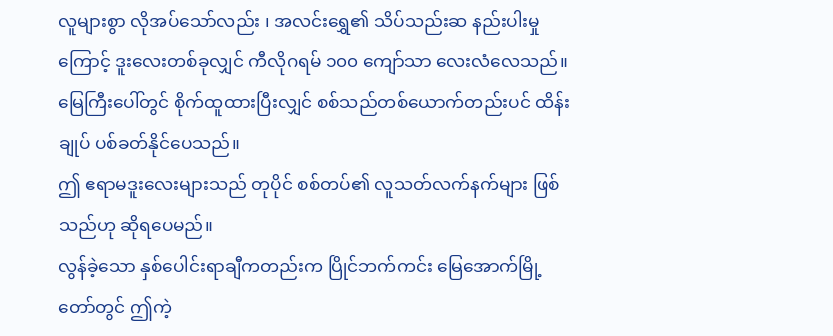လူများစွာ လိုအပ်သော်လည်း ၊ အလင်းရွှေ၏ သိပ်သည်းဆ နည်းပါးမှုကြောင့် ဒူးလေးတစ်ခုလျှင် ကီလိုဂရမ် ၁၀၀ ကျော်သာ လေးလံလေသည်။ မြေကြီးပေါ်တွင် စိုက်ထူထားပြီးလျှင် စစ်သည်တစ်ယောက်တည်းပင် ထိန်းချုပ် ပစ်ခတ်နိုင်ပေသည်။
ဤ ဧရာမဒူးလေးများသည် တုပိုင် စစ်တပ်၏ လူသတ်လက်နက်များ ဖြစ်သည်ဟု ဆိုရပေမည်။
လွန်ခဲ့သော နှစ်ပေါင်းရာချီကတည်းက ပြိုင်ဘက်ကင်း မြေအောက်မြို့တော်တွင် ဤကဲ့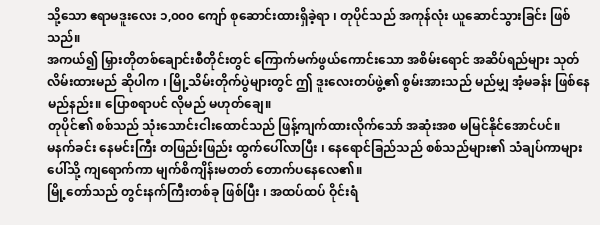သို့သော ဧရာမဒူးလေး ၁,၀၀၀ ကျော် စုဆောင်းထားရှိခဲ့ရာ ၊ တုပိုင်သည် အကုန်လုံး ယူဆောင်သွားခြင်း ဖြစ်သည်။
အကယ်၍ မြှားတိုတစ်ချောင်းစီတိုင်းတွင် ကြောက်မက်ဖွယ်ကောင်းသော အစိမ်းရောင် အဆိပ်ရည်များ သုတ်လိမ်းထားမည် ဆိုပါက ၊ မြို့သိမ်းတိုက်ပွဲများတွင် ဤ ဒူးလေးတပ်ဖွဲ့၏ စွမ်းအားသည် မည်မျှ အံ့မခန်း ဖြစ်နေမည်နည်း။ ပြောစရာပင် လိုမည် မဟုတ်ချေ။
တုပိုင်၏ စစ်သည် သုံးသောင်းငါးထောင်သည် ဖြန့်ကျက်ထားလိုက်သော် အဆုံးအစ မမြင်နိုင်အောင်ပင်။
မနက်ခင်း နေမင်းကြီး တဖြည်းဖြည်း ထွက်ပေါ်လာပြီး ၊ နေရောင်ခြည်သည် စစ်သည်များ၏ သံချပ်ကာများပေါ်သို့ ကျရောက်ကာ မျက်စိကျိန်းမတတ် တောက်ပနေလေ၏။
မြို့တော်သည် တွင်းနက်ကြီးတစ်ခု ဖြစ်ပြီး ၊ အထပ်ထပ် ဝိုင်းရံ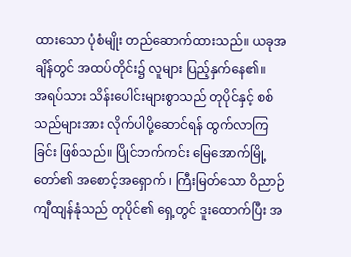ထားသော ပုံစံမျိုး တည်ဆောက်ထားသည်။ ယခုအချိန်တွင် အထပ်တိုင်း၌ လူများ ပြည့်နှက်နေ၏။
အရပ်သား သိန်းပေါင်းများစွာသည် တုပိုင်နှင့် စစ်သည်များအား လိုက်ပါပို့ဆောင်ရန် ထွက်လာကြခြင်း ဖြစ်သည်။ ပြိုင်ဘက်ကင်း မြေအောက်မြို့တော်၏ အစောင့်အရှောက် ၊ ကြီးမြတ်သော ဝိညာဉ် ကျီထျန်နုံသည် တုပိုင်၏ ရှေ့တွင် ဒူးထောက်ပြီး အ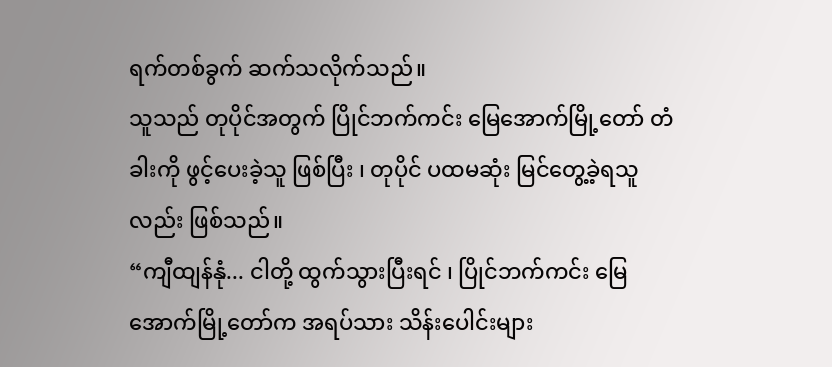ရက်တစ်ခွက် ဆက်သလိုက်သည်။
သူသည် တုပိုင်အတွက် ပြိုင်ဘက်ကင်း မြေအောက်မြို့တော် တံခါးကို ဖွင့်ပေးခဲ့သူ ဖြစ်ပြီး ၊ တုပိုင် ပထမဆုံး မြင်တွေ့ခဲ့ရသူလည်း ဖြစ်သည်။
“ကျီထျန်နုံ... ငါတို့ ထွက်သွားပြီးရင် ၊ ပြိုင်ဘက်ကင်း မြေအောက်မြို့တော်က အရပ်သား သိန်းပေါင်းများ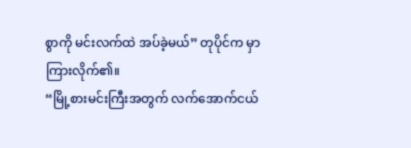စွာကို မင်းလက်ထဲ အပ်ခဲ့မယ်” တုပိုင်က မှာကြားလိုက်၏။
“မြို့စားမင်းကြီးအတွက် လက်အောက်ငယ်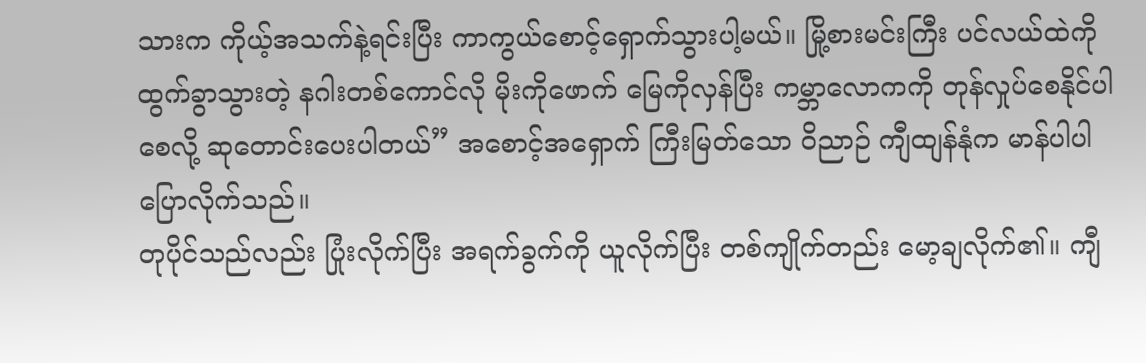သားက ကိုယ့်အသက်နဲ့ရင်းပြီး ကာကွယ်စောင့်ရှောက်သွားပါ့မယ်။ မြို့စားမင်းကြီး ပင်လယ်ထဲကို ထွက်ခွာသွားတဲ့ နဂါးတစ်ကောင်လို မိုးကိုဖောက် မြေကိုလှန်ပြီး ကမ္ဘာလောကကို တုန်လှုပ်စေနိုင်ပါစေလို့ ဆုတောင်းပေးပါတယ်” အစောင့်အရှောက် ကြီးမြတ်သော ဝိညာဉ် ကျီထျန်နုံက မာန်ပါပါ ပြောလိုက်သည်။
တုပိုင်သည်လည်း ပြုံးလိုက်ပြီး အရက်ခွက်ကို ယူလိုက်ပြီး တစ်ကျိုက်တည်း မော့ချလိုက်၏။ ကျီ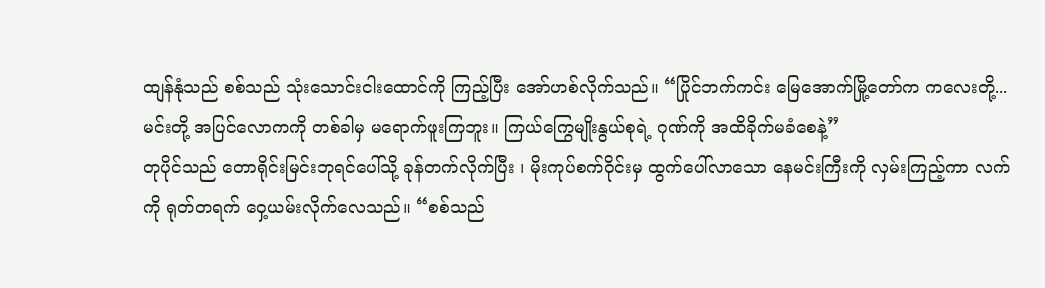ထျန်နုံသည် စစ်သည် သုံးသောင်းငါးထောင်ကို ကြည့်ပြီး အော်ဟစ်လိုက်သည်။ “ပြိုင်ဘက်ကင်း မြေအောက်မြို့တော်က ကလေးတို့... မင်းတို့ အပြင်လောကကို တစ်ခါမှ မရောက်ဖူးကြဘူး။ ကြယ်ကြွေမျိုးနွယ်စုရဲ့ ဂုဏ်ကို အထိခိုက်မခံစေနဲ့”
တုပိုင်သည် တောရိုင်းမြင်းဘုရင်ပေါ်သို့ ခုန်တက်လိုက်ပြီး ၊ မိုးကုပ်စက်ဝိုင်းမှ ထွက်ပေါ်လာသော နေမင်းကြီးကို လှမ်းကြည့်ကာ လက်ကို ရုတ်တရက် ဝှေ့ယမ်းလိုက်လေသည်။ “စစ်သည်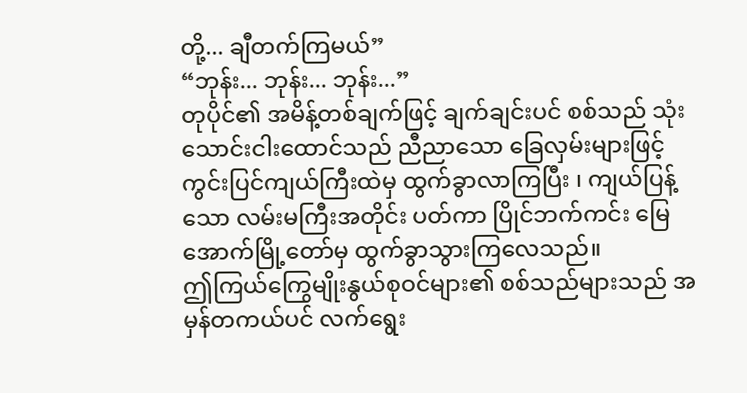တို့... ချီတက်ကြမယ်”
“ဘုန်း... ဘုန်း... ဘုန်း...”
တုပိုင်၏ အမိန့်တစ်ချက်ဖြင့် ချက်ချင်းပင် စစ်သည် သုံးသောင်းငါးထောင်သည် ညီညာသော ခြေလှမ်းများဖြင့် ကွင်းပြင်ကျယ်ကြီးထဲမှ ထွက်ခွာလာကြပြီး ၊ ကျယ်ပြန့်သော လမ်းမကြီးအတိုင်း ပတ်ကာ ပြိုင်ဘက်ကင်း မြေအောက်မြို့တော်မှ ထွက်ခွာသွားကြလေသည်။
ဤကြယ်ကြွေမျိုးနွယ်စုဝင်များ၏ စစ်သည်များသည် အမှန်တကယ်ပင် လက်ရွေး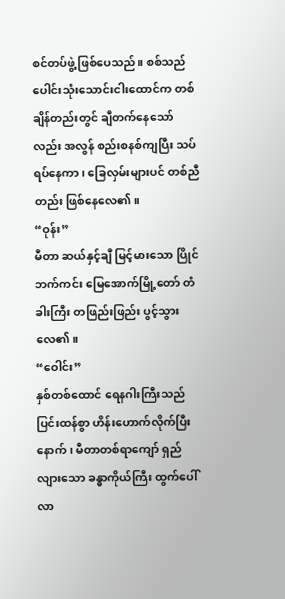စင်တပ်ဖွဲ့ ဖြစ်ပေသည်။ စစ်သည်ပေါင်းသုံးသောင်းငါးထောင်က တစ်ချိန်တည်းတွင် ချီတက်နေသော်လည်း အလွန် စည်းစနစ်ကျပြီး သပ်ရပ်နေကာ ၊ ခြေလှမ်းများပင် တစ်ညီတည်း ဖြစ်နေလေ၏။
“ဝုန်း”
မီတာ ဆယ်နှင့်ချီ မြင့်မားသော ပြိုင်ဘက်ကင်း မြေအောက်မြို့တော် တံခါးကြီး တဖြည်းဖြည်း ပွင့်သွားလေ၏။
“ဝေါင်း”
နှစ်တစ်ထောင် ရေနဂါးကြီးသည် ပြင်းထန်စွာ ဟိန်းဟောက်လိုက်ပြီးနောက် ၊ မီတာတစ်ရာကျော် ရှည်လျားသော ခန္ဓာကိုယ်ကြီး ထွက်ပေါ်လာ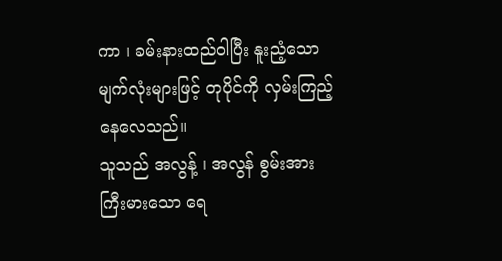ကာ ၊ ခမ်းနားထည်ဝါပြီး နူးညံ့သော မျက်လုံးများဖြင့် တုပိုင်ကို လှမ်းကြည့်နေလေသည်။
သူသည် အလွန့် ၊ အလွန် စွမ်းအားကြီးမားသော ရေ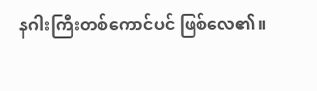နဂါးကြီးတစ်ကောင်ပင် ဖြစ်လေ၏။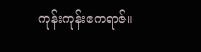ကုန်းကုန်းဧကရာဇ်။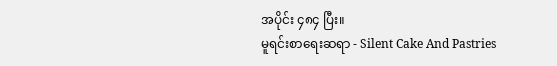အပိုင်း ၄၈၄ ပြီး။
မူရင်းစာရေးဆရာ - Silent Cake And Pastries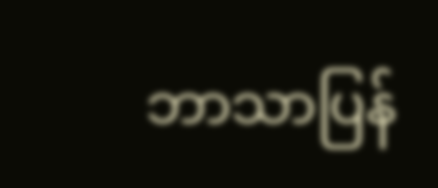ဘာသာပြန်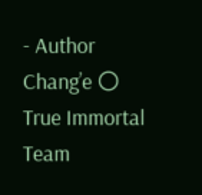- Author Chang’e 🌕
True Immortal Team